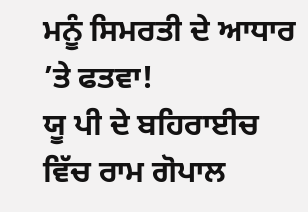ਮਨੂੰ ਸਿਮਰਤੀ ਦੇ ਆਧਾਰ ’ਤੇ ਫਤਵਾ!
ਯੂ ਪੀ ਦੇ ਬਹਿਰਾਈਚ ਵਿੱਚ ਰਾਮ ਗੋਪਾਲ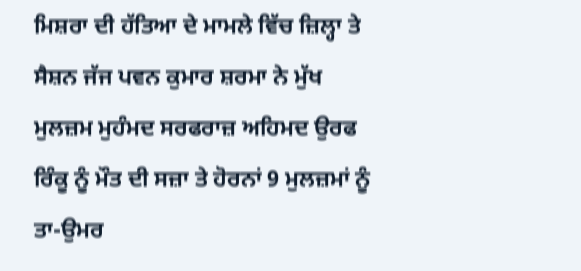ਮਿਸ਼ਰਾ ਦੀ ਹੱਤਿਆ ਦੇ ਮਾਮਲੇ ਵਿੱਚ ਜ਼ਿਲ੍ਹਾ ਤੇ ਸੈਸ਼ਨ ਜੱਜ ਪਵਨ ਕੁਮਾਰ ਸ਼ਰਮਾ ਨੇ ਮੁੱਖ ਮੁਲਜ਼ਮ ਮੁਹੰਮਦ ਸਰਫਰਾਜ਼ ਅਹਿਮਦ ਉਰਫ ਰਿੰਕੂ ਨੂੰ ਮੌਤ ਦੀ ਸਜ਼ਾ ਤੇ ਹੋਰਨਾਂ 9 ਮੁਲਜ਼ਮਾਂ ਨੂੰ ਤਾ-ਉਮਰ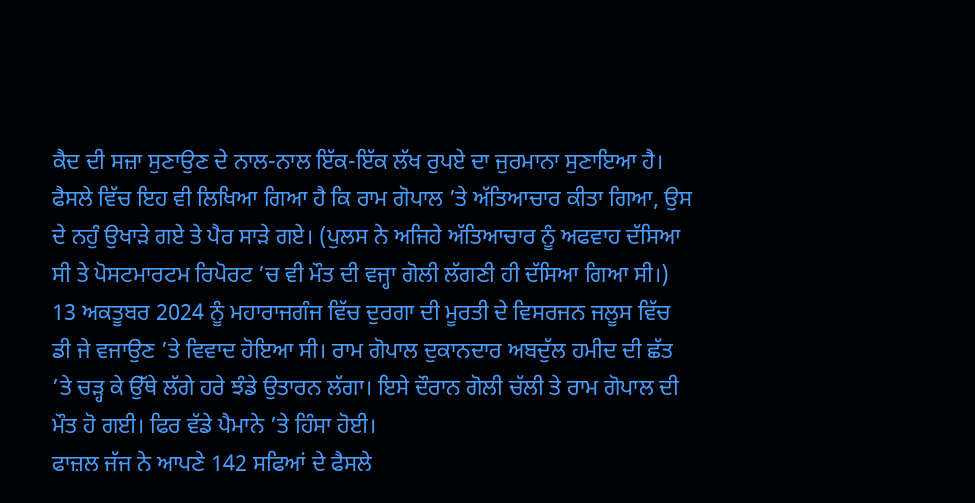ਕੈਦ ਦੀ ਸਜ਼ਾ ਸੁਣਾਉਣ ਦੇ ਨਾਲ-ਨਾਲ ਇੱਕ-ਇੱਕ ਲੱਖ ਰੁਪਏ ਦਾ ਜੁਰਮਾਨਾ ਸੁਣਾਇਆ ਹੈ। ਫੈਸਲੇ ਵਿੱਚ ਇਹ ਵੀ ਲਿਖਿਆ ਗਿਆ ਹੈ ਕਿ ਰਾਮ ਗੋਪਾਲ ’ਤੇ ਅੱਤਿਆਚਾਰ ਕੀਤਾ ਗਿਆ, ਉਸ ਦੇ ਨਹੁੰ ਉਖਾੜੇ ਗਏ ਤੇ ਪੈਰ ਸਾੜੇ ਗਏ। (ਪੁਲਸ ਨੇ ਅਜਿਹੇ ਅੱਤਿਆਚਾਰ ਨੂੰ ਅਫਵਾਹ ਦੱਸਿਆ ਸੀ ਤੇ ਪੋਸਟਮਾਰਟਮ ਰਿਪੋਰਟ ’ਚ ਵੀ ਮੌਤ ਦੀ ਵਜ੍ਹਾ ਗੋਲੀ ਲੱਗਣੀ ਹੀ ਦੱਸਿਆ ਗਿਆ ਸੀ।) 13 ਅਕਤੂਬਰ 2024 ਨੂੰ ਮਹਾਰਾਜਗੰਜ ਵਿੱਚ ਦੁਰਗਾ ਦੀ ਮੂਰਤੀ ਦੇ ਵਿਸਰਜਨ ਜਲੂਸ ਵਿੱਚ ਡੀ ਜੇ ਵਜਾਉਣ ’ਤੇ ਵਿਵਾਦ ਹੋਇਆ ਸੀ। ਰਾਮ ਗੋਪਾਲ ਦੁਕਾਨਦਾਰ ਅਬਦੁੱਲ ਹਮੀਦ ਦੀ ਛੱਤ ’ਤੇ ਚੜ੍ਹ ਕੇ ਉੱਥੇ ਲੱਗੇ ਹਰੇ ਝੰਡੇ ਉਤਾਰਨ ਲੱਗਾ। ਇਸੇ ਦੌਰਾਨ ਗੋਲੀ ਚੱਲੀ ਤੇ ਰਾਮ ਗੋਪਾਲ ਦੀ ਮੌਤ ਹੋ ਗਈ। ਫਿਰ ਵੱਡੇ ਪੈਮਾਨੇ ’ਤੇ ਹਿੰਸਾ ਹੋਈ।
ਫਾਜ਼ਲ ਜੱਜ ਨੇ ਆਪਣੇ 142 ਸਫਿਆਂ ਦੇ ਫੈਸਲੇ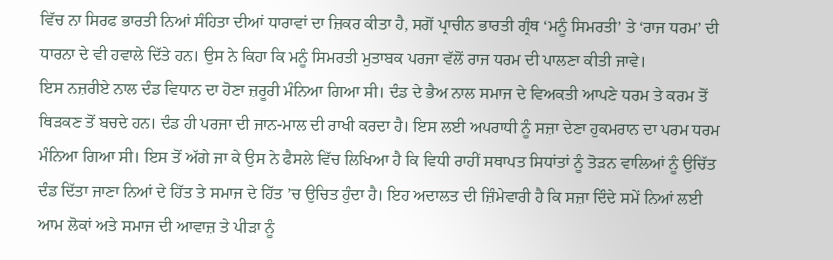ਵਿੱਚ ਨਾ ਸਿਰਫ ਭਾਰਤੀ ਨਿਆਂ ਸੰਹਿਤਾ ਦੀਆਂ ਧਾਰਾਵਾਂ ਦਾ ਜ਼ਿਕਰ ਕੀਤਾ ਹੈ, ਸਗੋਂ ਪ੍ਰਾਚੀਨ ਭਾਰਤੀ ਗ੍ਰੰਥ ‘ਮਨੂੰ ਸਿਮਰਤੀ’ ਤੇ ‘ਰਾਜ ਧਰਮ’ ਦੀ ਧਾਰਨਾ ਦੇ ਵੀ ਹਵਾਲੇ ਦਿੱਤੇ ਹਨ। ਉਸ ਨੇ ਕਿਹਾ ਕਿ ਮਨੂੰ ਸਿਮਰਤੀ ਮੁਤਾਬਕ ਪਰਜਾ ਵੱਲੋਂ ਰਾਜ ਧਰਮ ਦੀ ਪਾਲਣਾ ਕੀਤੀ ਜਾਵੇ।
ਇਸ ਨਜ਼ਰੀਏ ਨਾਲ ਦੰਡ ਵਿਧਾਨ ਦਾ ਹੋਣਾ ਜ਼ਰੂਰੀ ਮੰਨਿਆ ਗਿਆ ਸੀ। ਦੰਡ ਦੇ ਭੈਅ ਨਾਲ ਸਮਾਜ ਦੇ ਵਿਅਕਤੀ ਆਪਣੇ ਧਰਮ ਤੇ ਕਰਮ ਤੋਂ ਥਿੜਕਣ ਤੋਂ ਬਚਦੇ ਹਨ। ਦੰਡ ਹੀ ਪਰਜਾ ਦੀ ਜਾਨ-ਮਾਲ ਦੀ ਰਾਖੀ ਕਰਦਾ ਹੈ। ਇਸ ਲਈ ਅਪਰਾਧੀ ਨੂੰ ਸਜ਼ਾ ਦੇਣਾ ਹੁਕਮਰਾਨ ਦਾ ਪਰਮ ਧਰਮ ਮੰਨਿਆ ਗਿਆ ਸੀ। ਇਸ ਤੋਂ ਅੱਗੇ ਜਾ ਕੇ ਉਸ ਨੇ ਫੈਸਲੇ ਵਿੱਚ ਲਿਖਿਆ ਹੈ ਕਿ ਵਿਧੀ ਰਾਹੀਂ ਸਥਾਪਤ ਸਿਧਾਂਤਾਂ ਨੂੰ ਤੋੜਨ ਵਾਲਿਆਂ ਨੂੰ ਉਚਿੱਤ ਦੰਡ ਦਿੱਤਾ ਜਾਣਾ ਨਿਆਂ ਦੇ ਹਿੱਤ ਤੇ ਸਮਾਜ ਦੇ ਹਿੱਤ ’ਚ ਉਚਿਤ ਹੁੰਦਾ ਹੈ। ਇਹ ਅਦਾਲਤ ਦੀ ਜ਼ਿੰਮੇਵਾਰੀ ਹੈ ਕਿ ਸਜ਼ਾ ਦਿੰਦੇ ਸਮੇਂ ਨਿਆਂ ਲਈ ਆਮ ਲੋਕਾਂ ਅਤੇ ਸਮਾਜ ਦੀ ਆਵਾਜ਼ ਤੇ ਪੀੜਾ ਨੂੰ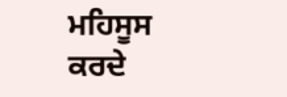ਮਹਿਸੂਸ ਕਰਦੇ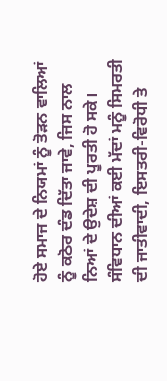ਹੋਏ ਸਮਾਜ ਦੇ ਨਿਯਮਾਂ ਨੂੰ ਤੋੜਨ ਵਾਲਿਆਂ ਨੂੰ ਕਠੋਰ ਦੰਡ ਦਿੱਤਾ ਜਾਵੇ, ਜਿਸ ਨਾਲ ਨਿਆਂ ਦੇ ਉਦੇਸ਼ ਦੀ ਪੂਰਤੀ ਹੋ ਸਕੇ।
ਸੰਵਿਧਾਨ ਦੀਆਂ ਕਈ ਮੱਦਾਂ ਮਨੂੰ ਸਿਮਰਤੀ ਦੀ ਜਾਤੀਵਾਦੀ, ਇਸਤਰੀ-ਵਿਰੋਧੀ ਤੇ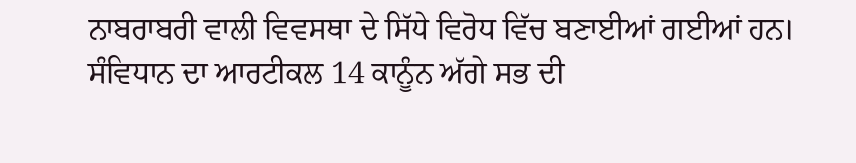ਨਾਬਰਾਬਰੀ ਵਾਲੀ ਵਿਵਸਥਾ ਦੇ ਸਿੱਧੇ ਵਿਰੋਧ ਵਿੱਚ ਬਣਾਈਆਂ ਗਈਆਂ ਹਨ।
ਸੰਵਿਧਾਨ ਦਾ ਆਰਟੀਕਲ 14 ਕਾਨੂੰਨ ਅੱਗੇ ਸਭ ਦੀ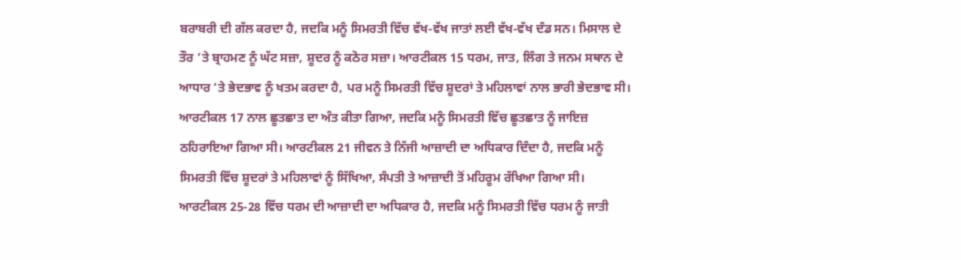ਬਰਾਬਰੀ ਦੀ ਗੱਲ ਕਰਦਾ ਹੈ, ਜਦਕਿ ਮਨੂੰ ਸਿਮਰਤੀ ਵਿੱਚ ਵੱਖ-ਵੱਖ ਜਾਤਾਂ ਲਈ ਵੱਖ-ਵੱਖ ਦੰਡ ਸਨ। ਮਿਸਾਲ ਦੇ ਤੌਰ ’ਤੇ ਬ੍ਰਾਹਮਣ ਨੂੰ ਘੱਟ ਸਜ਼ਾ, ਸ਼ੂਦਰ ਨੂੰ ਕਠੋਰ ਸਜ਼ਾ। ਆਰਟੀਕਲ 15 ਧਰਮ, ਜਾਤ, ਲਿੰਗ ਤੇ ਜਨਮ ਸਥਾਨ ਦੇ ਆਧਾਰ ’ਤੇ ਭੇਦਭਾਵ ਨੂੰ ਖਤਮ ਕਰਦਾ ਹੈ, ਪਰ ਮਨੂੰ ਸਿਮਰਤੀ ਵਿੱਚ ਸ਼ੂਦਰਾਂ ਤੇ ਮਹਿਲਾਵਾਂ ਨਾਲ ਭਾਰੀ ਭੇਦਭਾਵ ਸੀ। ਆਰਟੀਕਲ 17 ਨਾਲ ਛੂਤਛਾਤ ਦਾ ਅੰਤ ਕੀਤਾ ਗਿਆ, ਜਦਕਿ ਮਨੂੰ ਸਿਮਰਤੀ ਵਿੱਚ ਛੂਤਛਾਤ ਨੂੰ ਜਾਇਜ਼ ਠਹਿਰਾਇਆ ਗਿਆ ਸੀ। ਆਰਟੀਕਲ 21 ਜੀਵਨ ਤੇ ਨਿੱਜੀ ਆਜ਼ਾਦੀ ਦਾ ਅਧਿਕਾਰ ਦਿੰਦਾ ਹੈ, ਜਦਕਿ ਮਨੂੰ ਸਿਮਰਤੀ ਵਿੱਚ ਸ਼ੂਦਰਾਂ ਤੇ ਮਹਿਲਾਵਾਂ ਨੂੰ ਸਿੱਖਿਆ, ਸੰਪਤੀ ਤੇ ਆਜ਼ਾਦੀ ਤੋਂ ਮਹਿਰੂਮ ਰੱਖਿਆ ਗਿਆ ਸੀ। ਆਰਟੀਕਲ 25-28 ਵਿੱਚ ਧਰਮ ਦੀ ਆਜ਼ਾਦੀ ਦਾ ਅਧਿਕਾਰ ਹੈ, ਜਦਕਿ ਮਨੂੰ ਸਿਮਰਤੀ ਵਿੱਚ ਧਰਮ ਨੂੰ ਜਾਤੀ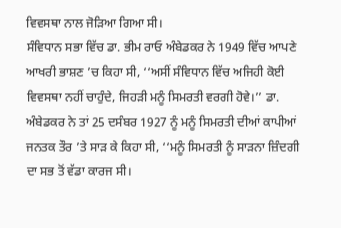ਵਿਵਸਥਾ ਨਾਲ ਜੋੜਿਆ ਗਿਆ ਸੀ।
ਸੰਵਿਧਾਨ ਸਭਾ ਵਿੱਚ ਡਾ. ਭੀਮ ਰਾਓ ਅੰਬੇਡਕਰ ਨੇ 1949 ਵਿੱਚ ਆਪਣੇ ਆਖਰੀ ਭਾਸ਼ਣ ’ਚ ਕਿਹਾ ਸੀ, ‘‘ਅਸੀਂ ਸੰਵਿਧਾਨ ਵਿੱਚ ਅਜਿਹੀ ਕੋਈ ਵਿਵਸਥਾ ਨਹੀਂ ਚਾਹੁੰਦੇ, ਜਿਹੜੀ ਮਨੂੰ ਸਿਮਰਤੀ ਵਰਗੀ ਹੋਵੇ।’’ ਡਾ. ਅੰਬੇਡਕਰ ਨੇ ਤਾਂ 25 ਦਸੰਬਰ 1927 ਨੂੰ ਮਨੂੰ ਸਿਮਰਤੀ ਦੀਆਂ ਕਾਪੀਆਂ ਜਨਤਕ ਤੌਰ ’ਤੇ ਸਾੜ ਕੇ ਕਿਹਾ ਸੀ, ‘‘ਮਨੂੰ ਸਿਮਰਤੀ ਨੂੰ ਸਾੜਨਾ ਜ਼ਿੰਦਗੀ ਦਾ ਸਭ ਤੋਂ ਵੱਡਾ ਕਾਰਜ ਸੀ।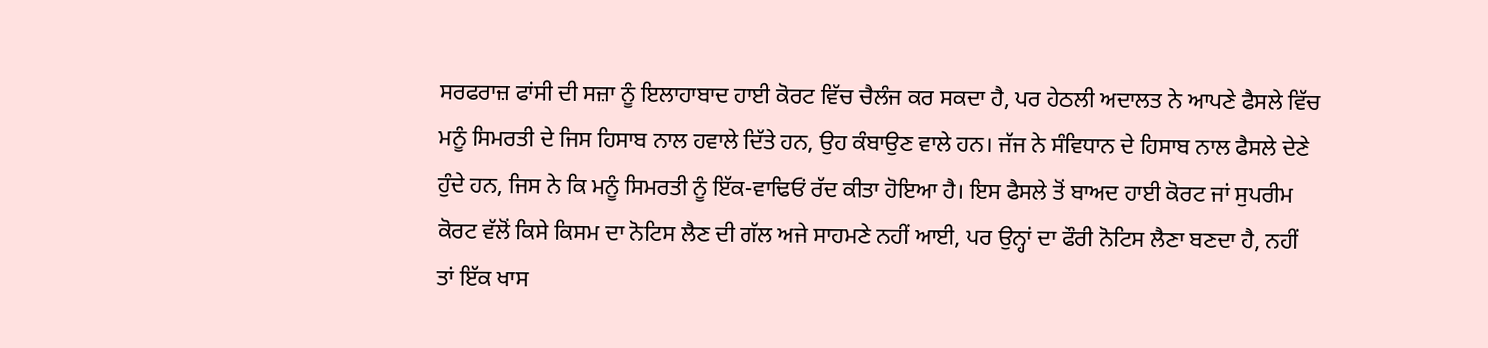ਸਰਫਰਾਜ਼ ਫਾਂਸੀ ਦੀ ਸਜ਼ਾ ਨੂੰ ਇਲਾਹਾਬਾਦ ਹਾਈ ਕੋਰਟ ਵਿੱਚ ਚੈਲੰਜ ਕਰ ਸਕਦਾ ਹੈ, ਪਰ ਹੇਠਲੀ ਅਦਾਲਤ ਨੇ ਆਪਣੇ ਫੈਸਲੇ ਵਿੱਚ ਮਨੂੰ ਸਿਮਰਤੀ ਦੇ ਜਿਸ ਹਿਸਾਬ ਨਾਲ ਹਵਾਲੇ ਦਿੱਤੇ ਹਨ, ਉਹ ਕੰਬਾਉਣ ਵਾਲੇ ਹਨ। ਜੱਜ ਨੇ ਸੰਵਿਧਾਨ ਦੇ ਹਿਸਾਬ ਨਾਲ ਫੈਸਲੇ ਦੇਣੇ ਹੁੰਦੇ ਹਨ, ਜਿਸ ਨੇ ਕਿ ਮਨੂੰ ਸਿਮਰਤੀ ਨੂੰ ਇੱਕ-ਵਾਢਿਓਂ ਰੱਦ ਕੀਤਾ ਹੋਇਆ ਹੈ। ਇਸ ਫੈਸਲੇ ਤੋਂ ਬਾਅਦ ਹਾਈ ਕੋਰਟ ਜਾਂ ਸੁਪਰੀਮ ਕੋਰਟ ਵੱਲੋਂ ਕਿਸੇ ਕਿਸਮ ਦਾ ਨੋਟਿਸ ਲੈਣ ਦੀ ਗੱਲ ਅਜੇ ਸਾਹਮਣੇ ਨਹੀਂ ਆਈ, ਪਰ ਉਨ੍ਹਾਂ ਦਾ ਫੌਰੀ ਨੋਟਿਸ ਲੈਣਾ ਬਣਦਾ ਹੈ, ਨਹੀਂ ਤਾਂ ਇੱਕ ਖਾਸ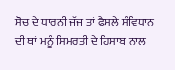ਸੋਚ ਦੇ ਧਾਰਨੀ ਜੱਜ ਤਾਂ ਫੈਸਲੇ ਸੰਵਿਧਾਨ ਦੀ ਥਾਂ ਮਨੂੰ ਸਿਮਰਤੀ ਦੇ ਹਿਸਾਬ ਨਾਲ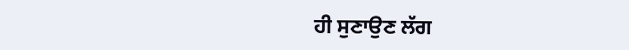ਹੀ ਸੁਣਾਉਣ ਲੱਗ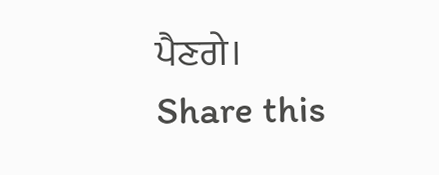ਪੈਣਗੇ।
Share this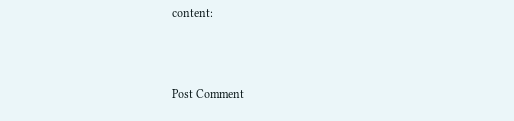content:



Post Comment